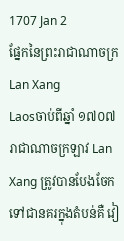1707 Jan 2
ផ្នែកនៃព្រះរាជាណាចក្រ Lan Xang
Laosចាប់ពីឆ្នាំ ១៧០៧ រាជាណាចក្រឡាវ Lan Xang ត្រូវបានបែងចែកទៅជានគរក្នុងតំបន់គឺ វៀ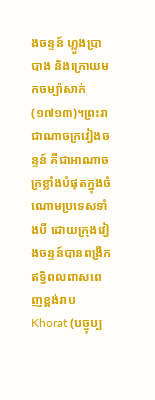ងចន្ទន៍ ហ្លួងប្រាបាង និងក្រោយមកចម្ប៉ាសាក់ (១៧១៣)។ព្រះរាជាណាចក្រវៀងចន្ទន៍ គឺជាអាណាចក្រខ្លាំងបំផុតក្នុងចំណោមប្រទេសទាំងបី ដោយក្រុងវៀងចន្ទន៍បានពង្រីកឥទ្ធិពលពាសពេញខ្ពង់រាប Khorat (បច្ចុប្ប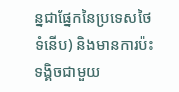ន្នជាផ្នែកនៃប្រទេសថៃទំនើប) និងមានការប៉ះទង្គិចជាមួយ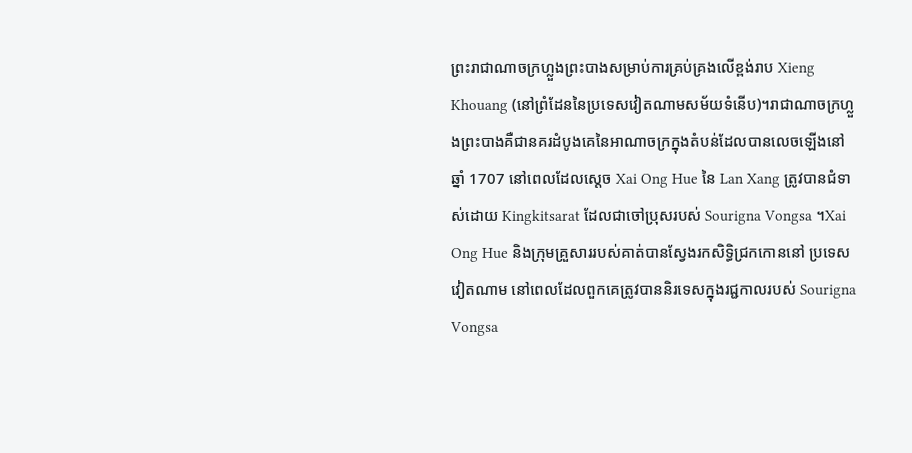ព្រះរាជាណាចក្រហ្លួងព្រះបាងសម្រាប់ការគ្រប់គ្រងលើខ្ពង់រាប Xieng Khouang (នៅព្រំដែននៃប្រទេសវៀតណាមសម័យទំនើប)។រាជាណាចក្រហ្លួងព្រះបាងគឺជានគរដំបូងគេនៃអាណាចក្រក្នុងតំបន់ដែលបានលេចឡើងនៅឆ្នាំ 1707 នៅពេលដែលស្តេច Xai Ong Hue នៃ Lan Xang ត្រូវបានជំទាស់ដោយ Kingkitsarat ដែលជាចៅប្រុសរបស់ Sourigna Vongsa ។Xai Ong Hue និងក្រុមគ្រួសាររបស់គាត់បានស្វែងរកសិទ្ធិជ្រកកោននៅ ប្រទេសវៀតណាម នៅពេលដែលពួកគេត្រូវបាននិរទេសក្នុងរជ្ជកាលរបស់ Sourigna Vongsa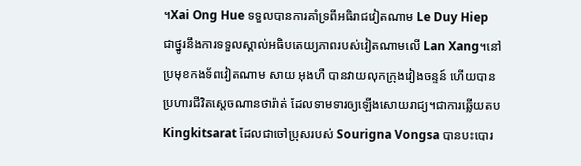។Xai Ong Hue ទទួលបានការគាំទ្រពីអធិរាជវៀតណាម Le Duy Hiep ជាថ្នូរនឹងការទទួលស្គាល់អធិបតេយ្យភាពរបស់វៀតណាមលើ Lan Xang។នៅប្រមុខកងទ័ពវៀតណាម សាយ អុងហឺ បានវាយលុកក្រុងវៀងចន្ទន៍ ហើយបានប្រហារជីវិតស្តេចណានថារ៉ាត់ ដែលទាមទារឲ្យឡើងសោយរាជ្យ។ជាការឆ្លើយតប Kingkitsarat ដែលជាចៅប្រុសរបស់ Sourigna Vongsa បានបះបោរ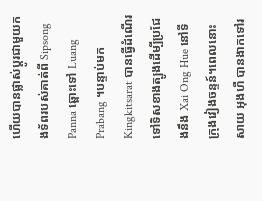ហើយបានផ្លាស់ប្តូរជាមួយកងទ័ពរបស់គាត់ពី Sipsong Panna ឆ្ពោះទៅ Luang Prabang ។បន្ទាប់មក Kingkitsarat បានធ្វើដំណើរទៅទិសខាងត្បូងដើម្បីប្រជែងនឹង Xai Ong Hue នៅទីក្រុងវៀងចន្ទន៍។ពេលនោះ សាយ អុងហឺ បានងាកទៅរ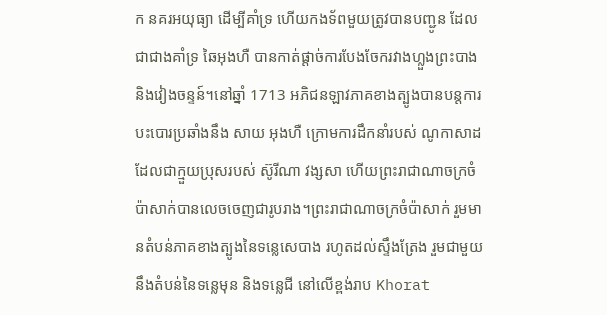ក នគរអយុធ្យា ដើម្បីគាំទ្រ ហើយកងទ័ពមួយត្រូវបានបញ្ជូន ដែល ជាជាងគាំទ្រ ឆៃអុងហឺ បានកាត់ផ្តាច់ការបែងចែករវាងហ្លួងព្រះបាង និងវៀងចន្ទន៍។នៅឆ្នាំ 1713 អភិជនឡាវភាគខាងត្បូងបានបន្តការបះបោរប្រឆាំងនឹង សាយ អុងហឺ ក្រោមការដឹកនាំរបស់ ណូកាសាដ ដែលជាក្មួយប្រុសរបស់ ស៊ូរីណា វង្សសា ហើយព្រះរាជាណាចក្រចំប៉ាសាក់បានលេចចេញជារូបរាង។ព្រះរាជាណាចក្រចំប៉ាសាក់ រួមមានតំបន់ភាគខាងត្បូងនៃទន្លេសេបាង រហូតដល់ស្ទឹងត្រែង រួមជាមួយនឹងតំបន់នៃទន្លេមុន និងទន្លេជី នៅលើខ្ពង់រាប Khorat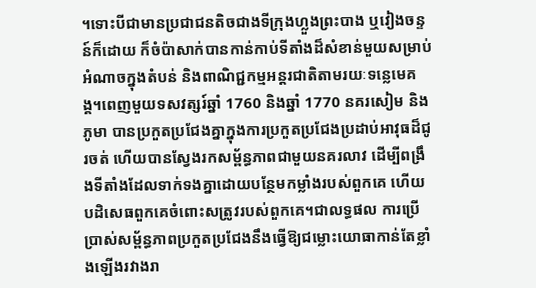។ទោះបីជាមានប្រជាជនតិចជាងទីក្រុងហ្លួងព្រះបាង ឬវៀងចន្ទន៍ក៏ដោយ ក៏ចំប៉ាសាក់បានកាន់កាប់ទីតាំងដ៏សំខាន់មួយសម្រាប់អំណាចក្នុងតំបន់ និងពាណិជ្ជកម្មអន្តរជាតិតាមរយៈទន្លេមេគង្គ។ពេញមួយទសវត្សរ៍ឆ្នាំ 1760 និងឆ្នាំ 1770 នគរសៀម និង ភូមា បានប្រកួតប្រជែងគ្នាក្នុងការប្រកួតប្រជែងប្រដាប់អាវុធដ៏ជូរចត់ ហើយបានស្វែងរកសម្ព័ន្ធភាពជាមួយនគរលាវ ដើម្បីពង្រឹងទីតាំងដែលទាក់ទងគ្នាដោយបន្ថែមកម្លាំងរបស់ពួកគេ ហើយបដិសេធពួកគេចំពោះសត្រូវរបស់ពួកគេ។ជាលទ្ធផល ការប្រើប្រាស់សម្ព័ន្ធភាពប្រកួតប្រជែងនឹងធ្វើឱ្យជម្លោះយោធាកាន់តែខ្លាំងឡើងរវាងរា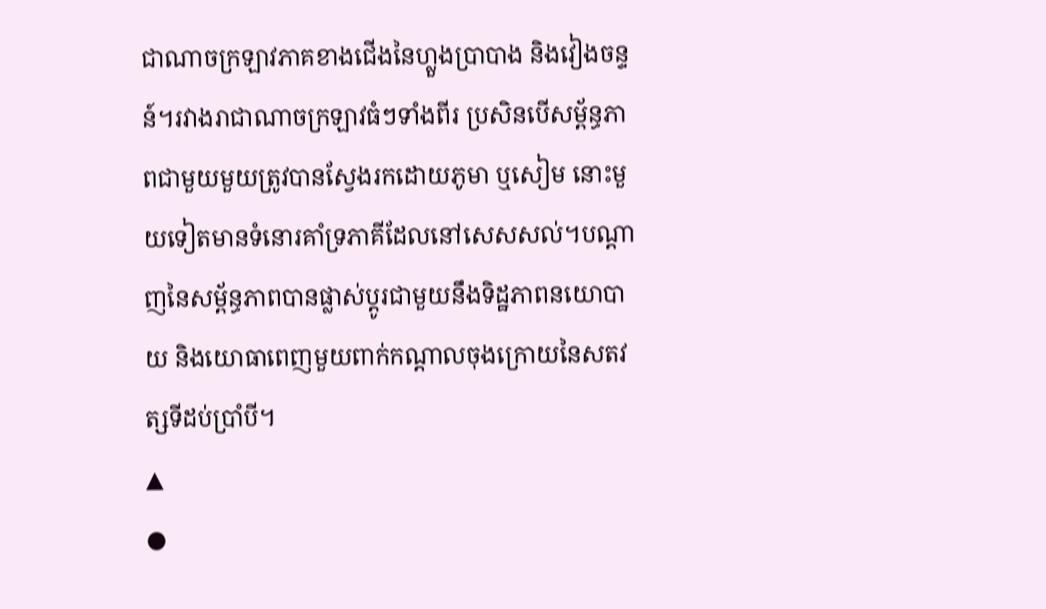ជាណាចក្រឡាវភាគខាងជើងនៃហ្លួងប្រាបាង និងវៀងចន្ទន៍។រវាងរាជាណាចក្រឡាវធំៗទាំងពីរ ប្រសិនបើសម្ព័ន្ធភាពជាមួយមួយត្រូវបានស្វែងរកដោយភូមា ឬសៀម នោះមួយទៀតមានទំនោរគាំទ្រភាគីដែលនៅសេសសល់។បណ្តាញនៃសម្ព័ន្ធភាពបានផ្លាស់ប្តូរជាមួយនឹងទិដ្ឋភាពនយោបាយ និងយោធាពេញមួយពាក់កណ្តាលចុងក្រោយនៃសតវត្សទីដប់ប្រាំបី។
▲
●